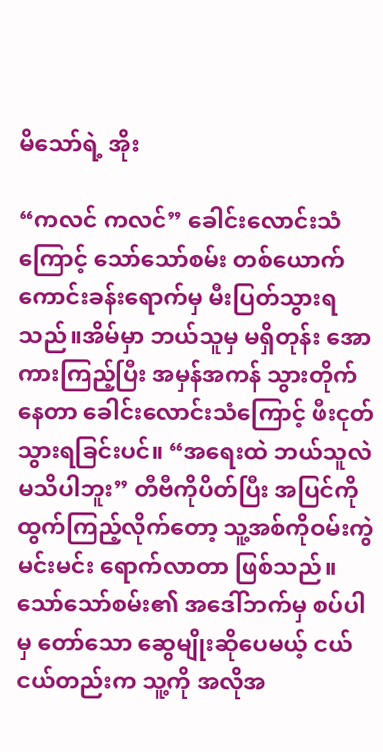မိသော်ရဲ့ အိုး

“ကလင် ကလင်” ခေါင်းလောင်းသံကြောင့် သော်သော်စမ်း တစ်ယောက် ကောင်းခန်းရောက်မှ မီးပြတ်သွားရသည်။အိမ်မှာ ဘယ်သူမှ မရှိတုန်း အောကားကြည့်ပြီး အမှန်အကန် သွားတိုက်နေတာ ခေါင်းလောင်းသံကြောင့် ဖီးငုတ်သွားရခြင်းပင်။ “အရေးထဲ ဘယ်သူလဲ မသိပါဘူး” တီဗီကိုပိတ်ပြီး အပြင်ကိုထွက်ကြည့်လိုက်တော့ သူ့အစ်ကိုဝမ်းကွဲ မင်းမင်း ရောက်လာတာ ဖြစ်သည်။သော်သော်စမ်း၏ အဒေါ်ဘက်မှ စပ်ပါမှ တော်သော ဆွေမျိုးဆိုပေမယ့် ငယ်ငယ်တည်းက သူ့ကို အလိုအ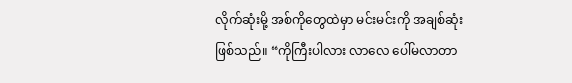လိုက်ဆုံးမို့ အစ်ကိုတွေထဲမှာ မင်းမင်းကို အချစ်ဆုံးဖြစ်သည်။ “ကိုကြီးပါလား လာလေ ပေါ်မလာတာ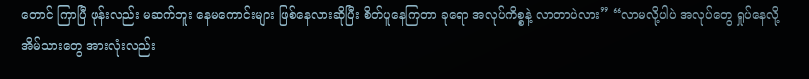တောင် ကြာပြီ ဖုန်းလည်း မဆက်ဘူး နေမကောင်းများ ဖြစ်နေလားဆိုပြီး စိတ်ပူနေကြတာ ခုရော အလုပ်ကိစ္စနဲ့ လာတာပဲလား” “လာမလို့ပါပဲ အလုပ်တွေ ရှုပ်နေလို့ အိမ်သားတွေ အားလုံးလည်း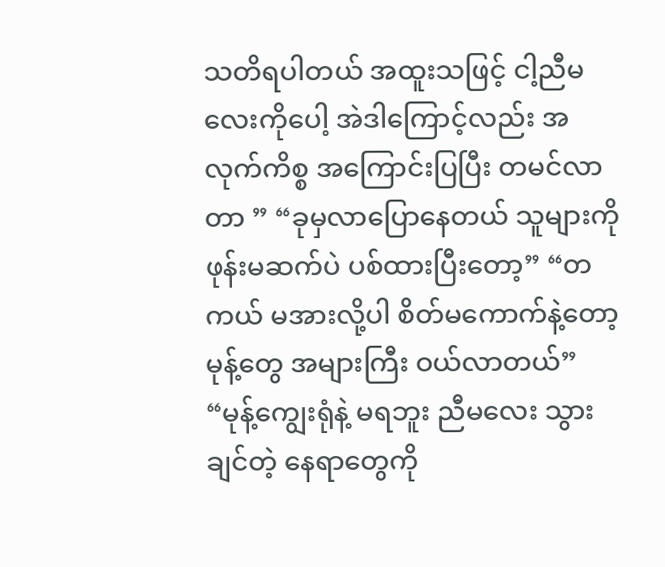သတိရပါတယ် အထူးသဖြင့် ငါ့ညီမလေးကိုပေါ့ အဲဒါကြောင့်လည်း အလုက်ကိစ္စ အကြောင်းပြပြီး တမင်လာတာ ” “ခုမှလာပြောနေတယ် သူများကို ဖုန်းမဆက်ပဲ ပစ်ထားပြီးတော့” “တကယ် မအားလို့ပါ စိတ်မကောက်နဲ့တော့ မုန့်တွေ အများကြီး ဝယ်လာတယ်” “မုန့်ကျွေးရုံနဲ့ မရဘူး ညီမလေး သွားချင်တဲ့ နေရာတွေကို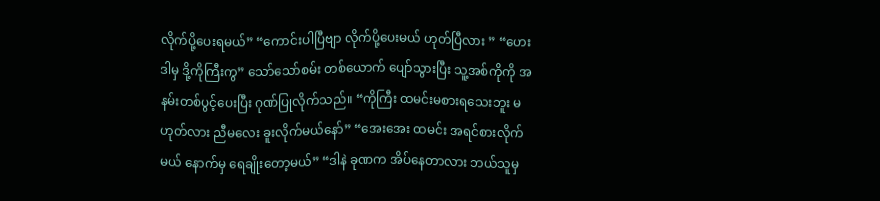လိုက်ပို့ပေးရမယ်” “ကောင်းပါပြီဗျာ လိုက်ပို့ပေးမယ် ဟုတ်ပြီလား ” “ဟေး ဒါမှ ဒို့ကိုကြီးကွ” သော်သော်စမ်း တစ်ယောက် ပျော်သွားပြီး သူ့အစ်ကိုကို အနမ်းတစ်ပွင့်ပေးပြီး ဂုဏ်ပြုလိုက်သည်။ “ကိုကြီး ထမင်းမစားရသေးဘူး မဟုတ်လား ညီမလေး ခူးလိုက်မယ်နော်” “အေးအေး ထမင်း အရင်စားလိုက်မယ် နောက်မှ ရေချိုးတော့မယ်” “ဒါနဲ ခုဏက အိပ်နေတာလား ဘယ်သူမှ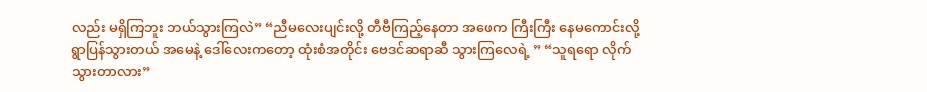လည်း မရှိကြဘူး ဘယ်သွားကြလဲ” “ညီမလေးပျင်းလို့ တီဗီကြည့်နေတာ အဖေက ကြီးကြီး နေမကောင်းလို့ ရွာပြန်သွားတယ် အမေနဲ့ ဒေါ်လေးကတော့ ထုံးစံအတိုင်း ဗေဒင်ဆရာဆီ သွားကြလေရဲ့ ” “သူရရော လိုက်သွားတာလား”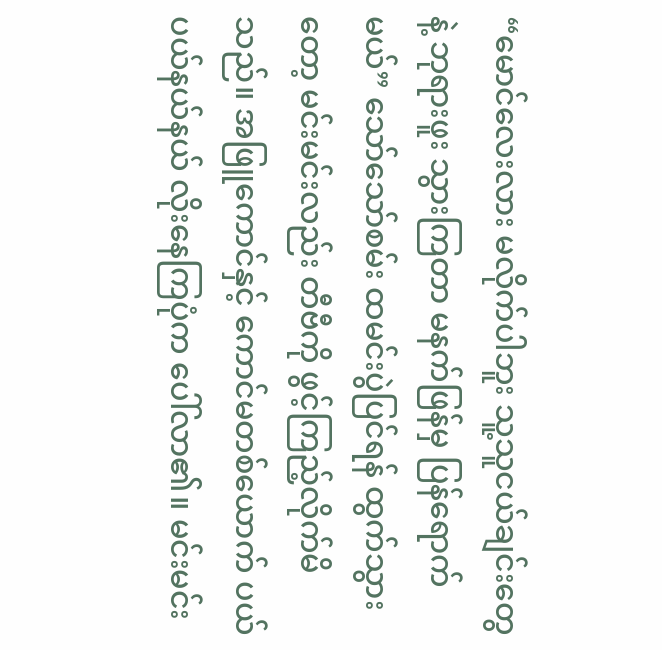“မောင်လေးလား မလိုက်ပါဘူး သူ့သူငယ်ချင်းတွေနဲ့ ဘုရားဖူး သွားကြတာ မနက်ဖြန်မှ ပြန်ရောက်မယ်” သော်သော်စမ်း ထမင်းပွဲပြင်ရန် ထွက်သွားတော့ မင်းမင်းလည်း တီဗီကို ဖွင့်ကြည့်လိုက်မိသည်။ အဖြူကောင်နှင့် ကောင်မတစ်ယောက် ပယ်ပယ်နယ်နယ် လိုးနေကြပုံက ပေါ်လာ၏။ မင်းမင်း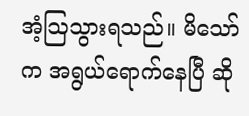အံ့သြသွားရသည်။ မိသော်က အရွယ်ရောက်နေပြီ ဆို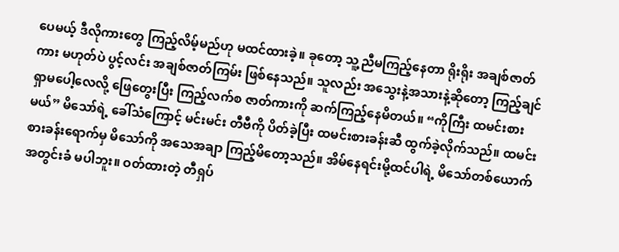ပေမယ့် ဒီလိုကားတွေ ကြည့်လိမ့်မည်ဟု မထင်ထားခဲ့။ ခုတော့ သူ့ညီမကြည့်နေတာ ရိုးရိုး အချစ်ဇာတ်ကား မဟုတ်ပဲ ပွင့်လင်း အချစ်ဇာတ်ကြမ်း ဖြစ်နေသည်။ သူလည်း အသွေးနဲ့အသားနဲ့ဆိုတော့ ကြည့်ချင်ရှာမပေါ့လေလို့ ဖြေတွေးပြီး ကြည့်လက်စ ဇာတ်ကားကို ဆက်ကြည့်နေမိတယ်။ “ကိုကြီး ထမင်းစားမယ်” မိသော်ရဲ့ ခေါ်သံကြောင့် မင်းမင်း တီဗီကို ပိတ်ခဲ့ပြီး ထမင်းစားခန်းဆီ ထွက်ခဲ့လိုက်သည်။ ထမင်းစားခန်းရောက်မှ မိသော်ကို အသေအချာ ကြည့်မိတော့သည်။ အိမ်နေရင်းမို့ထင်ပါရဲ့ မိသော်တစ်ယောက် အတွင်းခံ မပါဘူး။ ဝတ်ထားတဲ့ တီရှပ်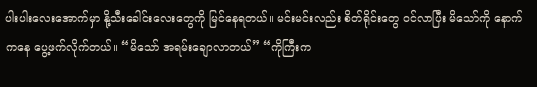ပါးပါးလေးအောက်မှာ နို့သီးခေါင်းလေးတွေကို မြင်နေရတယ်။ မင်းမင်းလည်း စိတ်ရိုင်းတွေ ဝင်လာပြီး မိသော်ကို နောက်ကနေ ပွေ့ဖက်လိုက်တယ်။ “မိသော် အရမ်းချောလာတယ်” “ကိုကြီးက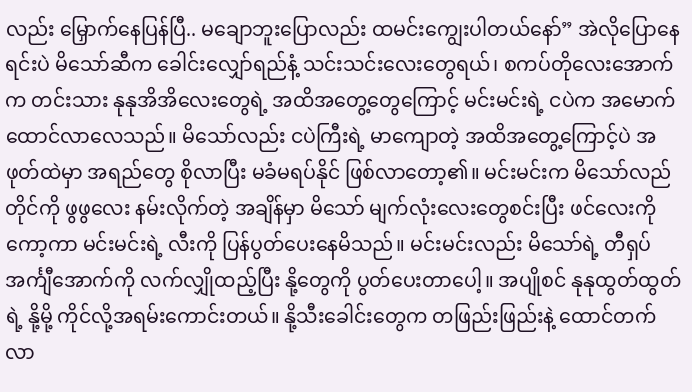လည်း မြှောက်နေပြန်ပြီ.. မချောဘူးပြောလည်း ထမင်းကျွေးပါတယ်နော်” အဲလိုပြောနေရင်းပဲ မိသော်ဆီက ခေါင်းလျှော်ရည်နံ့ သင်းသင်းလေးတွေရယ်၊ စကပ်တိုလေးအောက်က တင်းသား နုနုအိအိလေးတွေရဲ့ အထိအတွေ့တွေကြောင့် မင်းမင်းရဲ့ ငပဲက အမောက်ထောင်လာလေသည်။ မိသော်လည်း ငပဲကြီးရဲ့ မာကျောတဲ့ အထိအတွေ့ကြောင့်ပဲ အဖုတ်ထဲမှာ အရည်တွေ စိုလာပြီး မခံမရပ်နိုင် ဖြစ်လာတော့၏။ မင်းမင်းက မိသော်လည်တိုင်ကို ဖွဖွလေး နမ်းလိုက်တဲ့ အချိန်မှာ မိသော် မျက်လုံးလေးတွေစင်းပြီး ဖင်လေးကို ကော့ကာ မင်းမင်းရဲ့ လီးကို ပြန်ပွတ်ပေးနေမိသည်။ မင်းမင်းလည်း မိသော်ရဲ့ တီရှပ်အင်္ကျီအောက်ကို လက်လျှိုထည့်ပြီး နို့တွေကို ပွတ်ပေးတာပေါ့။ အပျိုစင် နုနုထွတ်ထွတ်ရဲ့ နို့မို့ ကိုင်လို့အရမ်းကောင်းတယ်။ နို့သီးခေါင်းတွေက တဖြည်းဖြည်းနဲ့ ထောင်တက်လာ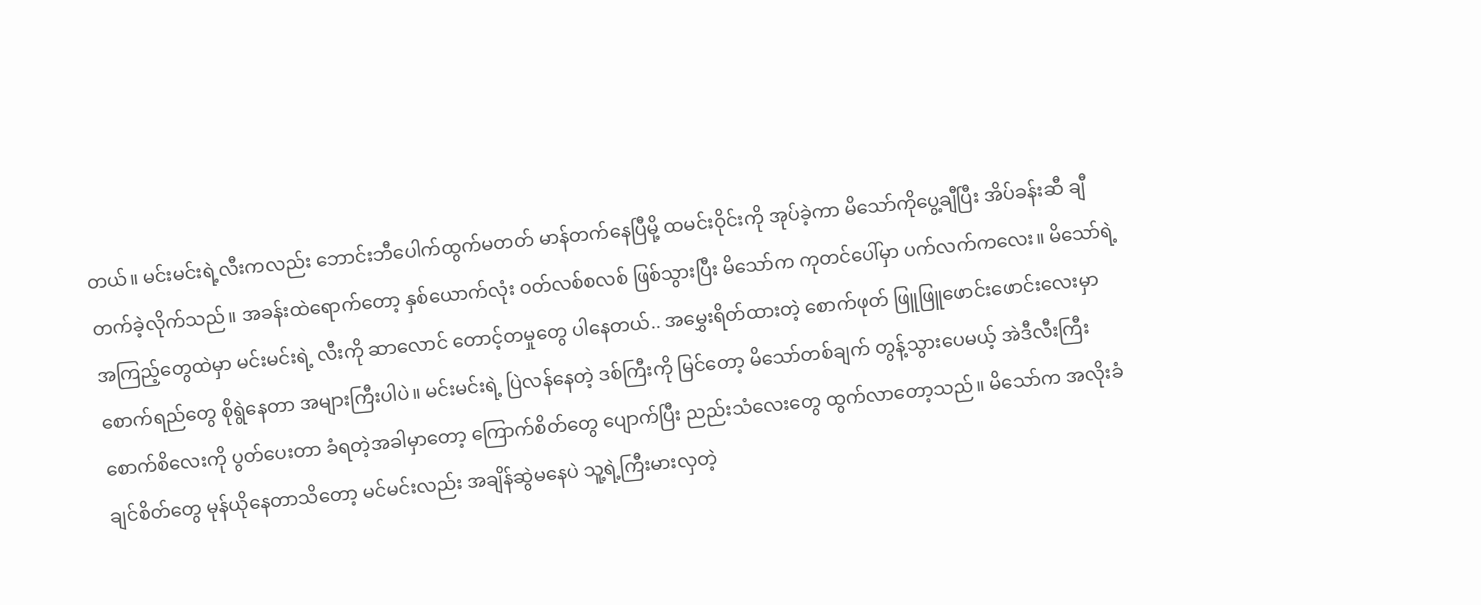တယ်။ မင်းမင်းရဲ့လီးကလည်း ဘောင်းဘီပေါက်ထွက်မတတ် မာန်တက်နေပြီမို့ ထမင်းဝိုင်းကို အုပ်ခဲ့ကာ မိသော်ကိုပွေ့ချီပြီး အိပ်ခန်းဆီ ချီတက်ခဲ့လိုက်သည်။ အခန်းထဲရောက်တော့ နှစ်ယောက်လုံး ဝတ်လစ်စလစ် ဖြစ်သွားပြီး မိသော်က ကုတင်ပေါ်မှာ ပက်လက်ကလေး။ မိသော်ရဲ့ အကြည့်တွေထဲမှာ မင်းမင်းရဲ့ လီးကို ဆာလောင် တောင့်တမှုတွေ ပါနေတယ်.. အမွှေးရိတ်ထားတဲ့ စောက်ဖုတ် ဖြူဖြူဖောင်းဖောင်းလေးမှာ စောက်ရည်တွေ စိုရွဲနေတာ အများကြီးပါပဲ။ မင်းမင်းရဲ့ ပြဲလန်နေတဲ့ ဒစ်ကြီးကို မြင်တော့ မိသော်တစ်ချက် တွန့်သွားပေမယ့် အဲဒီလီးကြီး စောက်စိလေးကို ပွတ်ပေးတာ ခံရတဲ့အခါမှာတော့ ကြောက်စိတ်တွေ ပျောက်ပြီး ညည်းသံလေးတွေ ထွက်လာတော့သည်။ မိသော်က အလိုးခံချင်စိတ်တွေ မုန်ယိုနေတာသိတော့ မင်မင်းလည်း အချိန်ဆွဲမနေပဲ သူ့ရဲ့ကြီးမားလှတဲ့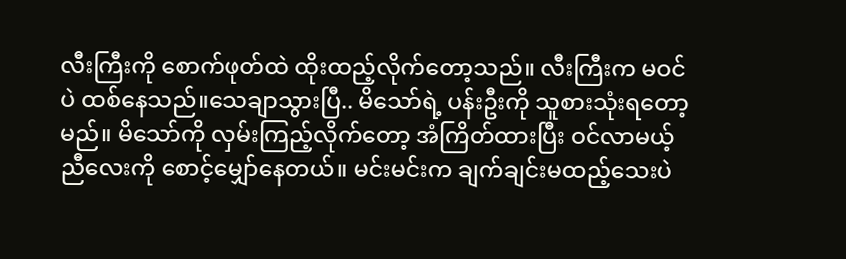လီးကြီးကို စောက်ဖုတ်ထဲ ထိုးထည့်လိုက်တော့သည်။ လီးကြီးက မဝင်ပဲ ထစ်နေသည်။သေချာသွားပြီ.. မိသော်ရဲ့ ပန်းဦးကို သူစားသုံးရတော့မည်။ မိသော်ကို လှမ်းကြည့်လိုက်တော့ အံကြိတ်ထားပြီး ဝင်လာမယ့် ညီလေးကို စောင့်မျှော်နေတယ်။ မင်းမင်းက ချက်ချင်းမထည့်သေးပဲ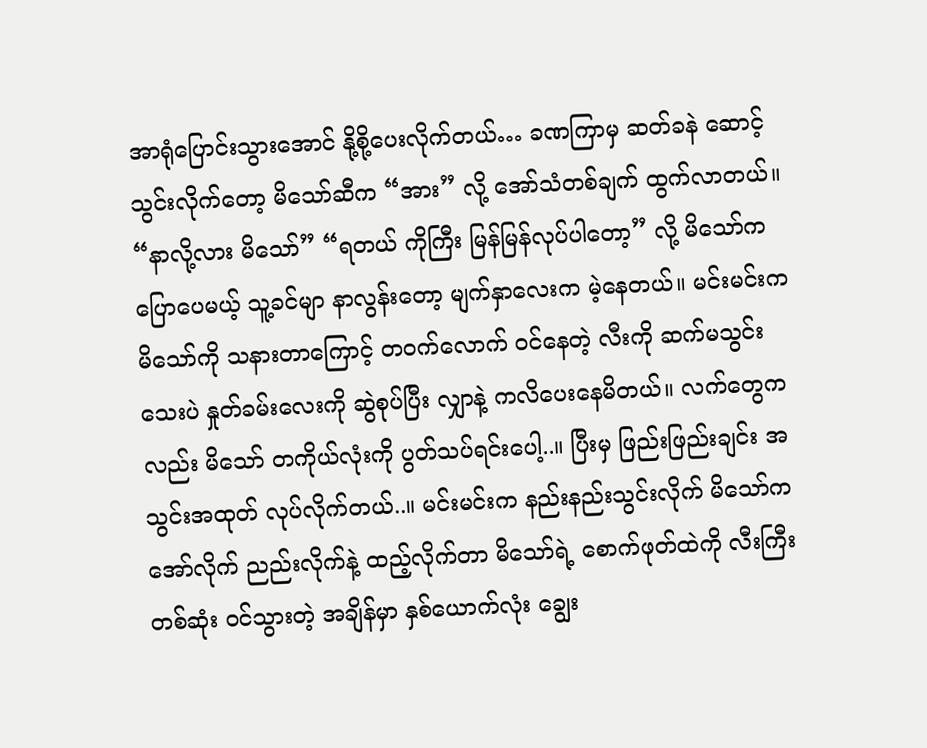အာရုံပြောင်းသွားအောင် နို့စို့ပေးလိုက်တယ်… ခဏကြာမှ ဆတ်ခနဲ ဆောင့်သွင်းလိုက်တော့ မိသော်ဆီက “အား” လို့ အော်သံတစ်ချက် ထွက်လာတယ်။ “နာလို့လား မိသော်” “ရတယ် ကိုကြီး မြန်မြန်လုပ်ပါတော့” လို့ မိသော်က ပြောပေမယ့် သူ့ခင်မျာ နာလွန်းတော့ မျက်နှာလေးက မဲ့နေတယ်။ မင်းမင်းက မိသော်ကို သနားတာကြောင့် တဝက်လောက် ဝင်နေတဲ့ လီးကို ဆက်မသွင်းသေးပဲ နှုတ်ခမ်းလေးကို ဆွဲစုပ်ပြီး လျှာနဲ့ ကလိပေးနေမိတယ်။ လက်တွေကလည်း မိသော် တကိုယ်လုံးကို ပွတ်သပ်ရင်းပေါ့..။ ပြီးမှ ဖြည်းဖြည်းချင်း အသွင်းအထုတ် လုပ်လိုက်တယ်..။ မင်းမင်းက နည်းနည်းသွင်းလိုက် မိသော်က အော်လိုက် ညည်းလိုက်နဲ့ ထည့်လိုက်တာ မိသော်ရဲ့ စောက်ဖုတ်ထဲကို လီးကြီးတစ်ဆုံး ဝင်သွားတဲ့ အချိန်မှာ နှစ်ယောက်လုံး ချွေး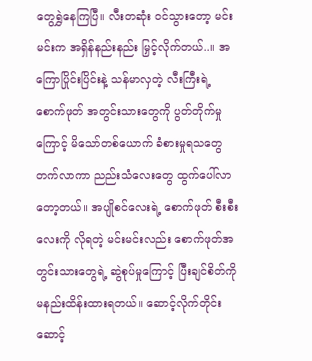တွေရွှဲနေကြပြီ။ လီးတဆုံး ဝင်သွားတော့ မင်းမင်းက အရှိန်နည်းနည်း မြှင့်လိုက်တယ်..။ အကြောပြိုင်းပြိင်းနဲ့ သန်မာလှတဲ့ လီးကြီးရဲ့ စောက်ဖုတ် အတွင်းသားတွေကို ပွတ်တိုက်မှုကြောင့် မိသော်တစ်ယောက် ခံစားမှုရသတွေ တက်လာကာ ညည်းသံလေးတွေ ထွက်ပေါ်လာတော့တယ်။ အပျိုစင်လေးရဲ့ စောက်ဖုတ် စီးစီးလေးကို လိုရတဲ့ မင်းမင်းလည်း စောက်ဖုတ်အတွင်းသားတွေရဲ့ ဆွဲစုပ်မှုကြောင့် ပြီးချင်စိတ်ကို မနည်းထိန်းထားရတယ်။ ဆောင့်လိုက်တိုင်း ဆောင့်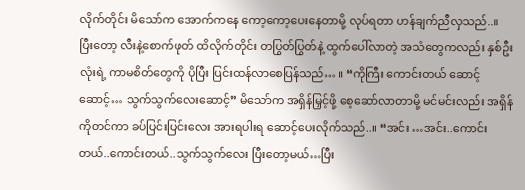လိုက်တိုင်း မိသော်က အောက်ကနေ ကော့ကော့ပေးနေတာမို့ လုပ်ရတာ ဟန်ချက်ညီလှသည်..။ ပြီးတော့ လီးနဲ့စောက်ဖုတ် ထိလိုက်တိုင်း တပြွတ်ပြွတ်နဲ့ ထွက်ပေါ်လာတဲ့ အသံတွေကလည်း နှစ်ဦးလုံးရဲ့ ကာမစိတ်တွေကို ပိုပြီး ပြင်းထန်လာစေပြန်သည်… ။ “ကိုကြီး ကောင်းတယ် ဆောင့်ဆောင့်… သွက်သွက်လေးဆောင့်” မိသော်က အရှိန်မြှင့်ဖို့ စေ့ဆော်လာတာမို့ မင်မင်းလည်း အရှိန်ကိုတင်ကာ ခပ်ပြင်းပြင်းလေး အားရပါးရ ဆောင့်ပေးလိုက်သည်..။ “အင်း …အင်း..ကောင်းတယ်..ကောင်းတယ်..သွက်သွက်လေး ပြီးတော့မယ်…ပြီး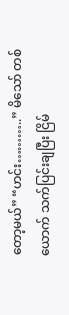တော့မယ်” “ဟင်း………..” မိသော် တစ်ယောက် သက်ပြင်းချပြီး ငြိမ်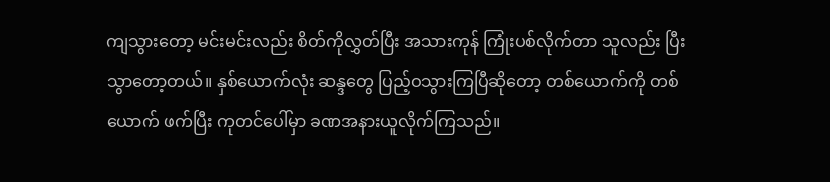ကျသွားတော့ မင်းမင်းလည်း စိတ်ကိုလွှတ်ပြီး အသားကုန် ကြုံးပစ်လိုက်တာ သူလည်း ပြီးသွာတော့တယ်။ နှစ်ယောက်လုံး ဆန္ဒတွေ ပြည့်ဝသွားကြပြီဆိုတော့ တစ်ယောက်ကို တစ်ယောက် ဖက်ပြီး ကုတင်ပေါ်မှာ ခဏအနားယူလိုက်ကြသည်။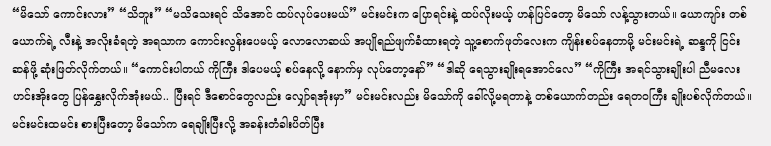“မိသော် ကောင်းလား” “သိဘူး” “မသိသေးရင် သိအောင် ထပ်လုပ်ပေးမယ်” မင်းမင်းက ပြောရင်းနဲ့ ထပ်လိုးမယ့် ဟန်ပြင်တော့ မိသော် လန့်သွားတယ်။ ယောကျာ်း တစ်ယောက်ရဲ့ လီးနဲ့ အလိုးခံရတဲ့ အရသာက ကောင်းလွန်းပေမယ့် လောလောဆယ် အပျိုရည်ဖျက်ခံထားရတဲ့ သူ့စောက်ဖုတ်လေးက ကျိန်းစပ်နေတာမို့ မင်းမင်းရဲ့ ဆန္ဒကို ငြင်းဆန်ဖို့ ဆုံးဖြတ်လိုက်တယ်။ “ကောင်းပါတယ် ကိုကြီး ဒါပေမယ့် စပ်နေလို့ နောက်မှ လုပ်တော့နော်” “ဒါဆို ရေသွားချိုးရအောင်လေ” “ကိုကြီး အရင်သွားချိုးပါ ညီမလေး ဟင်းအိုးတွေ ပြန်နွှေးလိုက်အုံးမယ်.. ပြီးရင် ဒီစောင်တွေလည်း လျှော်ရအုံးမှာ” မင်းမင်းလည်း မိသော်ကို ခေါ်လို့မရတာနဲ့ တစ်ယောက်တည်း ရေတဝကြီး ချိုးပစ်လိုက်တယ်။ မင်းမင်းထမင်း စားပြီးတော့ မိသော်က ရေချိုးပြီးလို့ အခန်းတံခါးပိတ်ပြီး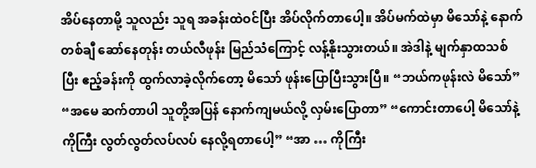အိပ်နေတာမို့ သူလည်း သူရ အခန်းထဲဝင်ပြီး အိပ်လိုက်တာပေါ့။ အိပ်မက်ထဲမှာ မိသော်နဲ့ နောက်တစ်ချီ ဆော်နေတုန်း တယ်လီဖုန်း မြည်သံကြောင့် လန့်နိုးသွားတယ်။ အဲဒါနဲ့ မျက်နှာထသစ်ပြီး ဧည့်ခန်းကို ထွက်လာခဲ့လိုက်တော့ မိသော် ဖုန်းပြောပြီးသွားပြီ။ “ဘယ်ကဖုန်းလဲ မိသော်” “အမေ ဆက်တာပါ သူတို့အပြန် နောက်ကျမယ်လို့ လှမ်းပြောတာ” “ကောင်းတာပေါ့ မိသော်နဲ့ ကိုကြီး လွတ်လွတ်လပ်လပ် နေလို့ရတာပေါ့” “အာ … ကိုကြီး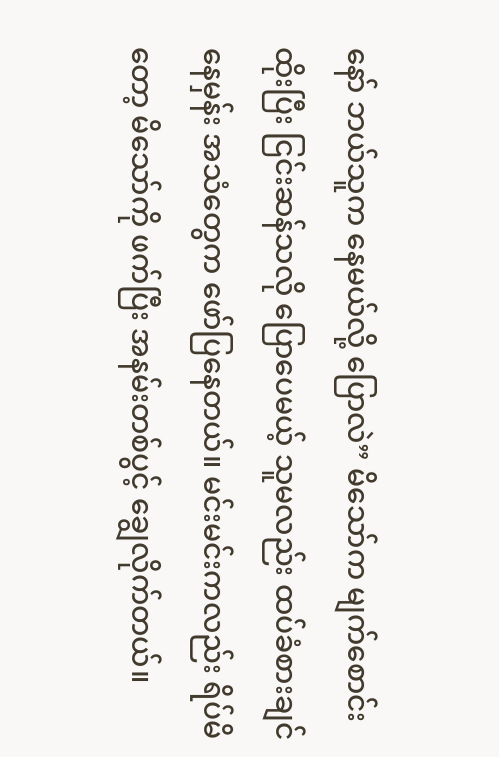နော် ဘယ်သူက နေမယ်လို့ ပြောလဲ” မိသော်က မျက်စောင်းထိုးပြီး ငြင်းဆန်သလို ပြောပေမယ့် သူမလည်း ထပ်ခံစားချင်နေမှန်း အသံတွေက ဖော်ပြနေတယ်။ မင်းမင်းကလည်း ရိပ်မိတော့ မိသော်ကို ဖက်ပြီး အနမ်းတစ်ပွင့် ချွေလိုက်တယ်။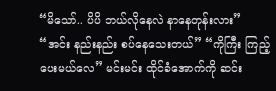“မိသော်.. ပိပိ ဘယ်လိုနေလဲ နာနေတုန်းလား” “အင်း နည်းနည်း စပ်နေသေးတယ်” “ကိုကြီး ကြည့်ပေးမယ်လေ” မင်းမင်း ထိုင်ခံအောက်ကို ဆင်း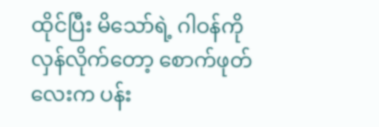ထိုင်ပြီး မိသော်ရဲ့ ဂါဝန်ကို လှန်လိုက်တော့ စောက်ဖုတ်လေးက ပန်း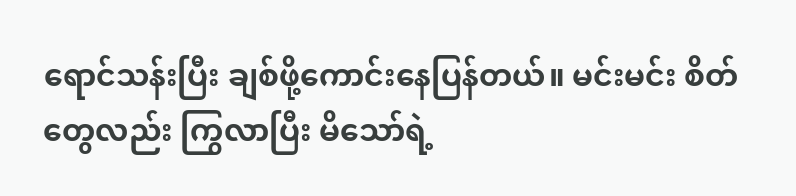ရောင်သန်းပြီး ချစ်ဖို့ကောင်းနေပြန်တယ်။ မင်းမင်း စိတ်တွေလည်း ကြွလာပြီး မိသော်ရဲ့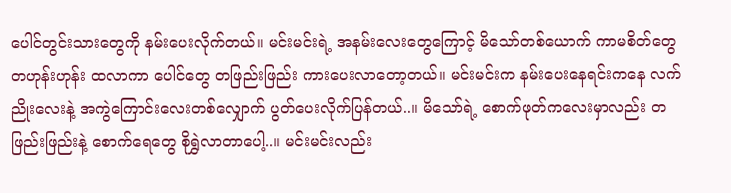ပေါင်တွင်းသားတွေကို နမ်းပေးလိုက်တယ်။ မင်းမင်းရဲ့ အနမ်းလေးတွေကြောင့် မိသော်တစ်ယောက် ကာမစိတ်တွေ တဟုန်းဟုန်း ထလာကာ ပေါင်တွေ တဖြည်းဖြည်း ကားပေးလာတော့တယ်။ မင်းမင်းက နမ်းပေးနေရင်းကနေ လက်ညိုးလေးနဲ့ အကွဲကြောင်းလေးတစ်လျှောက် ပွတ်ပေးလိုက်ပြန်တယ်..။ မိသော်ရဲ့ စောက်ဖုတ်ကလေးမှာလည်း တဖြည်းဖြည်းနဲ့ စောက်ရေတွေ စိုရွှဲလာတာပေါ့..။ မင်းမင်းလည်း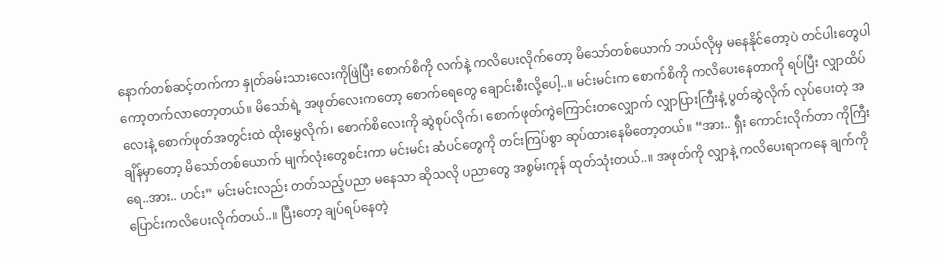နောက်တစ်ဆင့်တက်ကာ နှုတ်ခမ်းသားလေးကိုဖြဲပြီး စောက်စိကို လက်နဲ့ ကလိပေးလိုက်တော့ မိသော်တစ်ယောက် ဘယ်လိုမှ မနေနိုင်တော့ပဲ တင်ပါးတွေပါ ကော့တက်လာတော့တယ်။ မိသော်ရဲ့ အဖုတ်လေးကတော့ စောက်ရေတွေ ချောင်းစီးလို့ပေါ့..။ မင်းမင်းက စောက်စိကို ကလိပေးနေတာကို ရပ်ပြီး လျှာထိပ်လေးနဲ့ စောက်ဖုတ်အတွင်းထဲ ထိုးမွှေလိုက်၊ စောက်စိလေးကို ဆွဲစုပ်လိုက်၊ စောက်ဖုတ်ကွဲကြောင်းတလျှောက် လျှာပြားကြီးနဲ့ ပွတ်ဆွဲလိုက် လုပ်ပေးတဲ့ အချိန်မှာတော့ မိသော်တစ်ယောက် မျက်လုံးတွေစင်းကာ မင်းမင်း ဆံပင်တွေကို တင်းကြပ်စွာ ဆုပ်ထားနေမိတော့တယ်။ “အား.. ရှီး ကောင်းလိုက်တာ ကိုကြီးရေ..အား.. ဟင်း” မင်းမင်းလည်း တတ်သည့်ပညာ မနေသာ ဆိုသလို ပညာတွေ အစွမ်းကုန် ထုတ်သုံးတယ်..။ အဖုတ်ကို လျှာနဲ့ ကလိပေးရာကနေ ချက်ကို ပြောင်းကလိပေးလိုက်တယ်..။ ပြီးတော့ ချပ်ရပ်နေတဲ့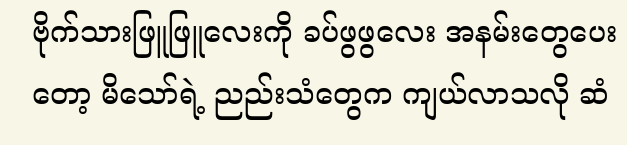ဗိုက်သားဖြူဖြူလေးကို ခပ်ဖွဖွလေး အနမ်းတွေပေးတော့ မိသော်ရဲ့ ညည်းသံတွေက ကျယ်လာသလို ဆံ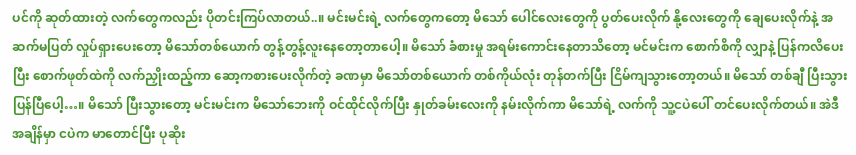ပင်ကို ဆုတ်ထားတဲ့ လက်တွေကလည်း ပိုတင်းကြပ်လာတယ်..။ မင်းမင်းရဲ့ လက်တွေကတော့ မိသော် ပေါင်လေးတွေကို ပွတ်ပေးလိုက် နို့လေးတွေကို ချေပေးလိုက်နဲ့ အဆက်မပြတ် လှုပ်ရှားပေးတော့ မိသော်တစ်ယောက် တွန့်တွန့်လူးနေတော့တာပေါ့။ မိသော် ခံစားမှု အရမ်းကောင်းနေတာသိတော့ မင်မင်းက စောက်စိကို လျှာနဲ့ ပြန်ကလိပေးပြီး စောက်ဖုတ်ထဲကို လက်ညှိုးထည့်ကာ ဆော့ကစားပေးလိုက်တဲ့ ခဏမှာ မိသော်တစ်ယောက် တစ်ကိုယ်လုံး တုန်တက်ပြီး ငြိမ်ကျသွားတော့တယ်။ မိသော် တစ်ချီ ပြီးသွားပြန်ပြီပေါ့…။ မိသော် ပြီးသွားတော့ မင်းမင်းက မိသော်ဘေးကို ဝင်ထိုင်လိုက်ပြီး နှုတ်ခမ်းလေးကို နမ်းလိုက်ကာ မိသော်ရဲ့ လက်ကို သူ့ငပဲပေါ် တင်ပေးလိုက်တယ်။ အဲဒီအချိန်မှာ ငပဲက မာတောင်ပြီး ပုဆိုး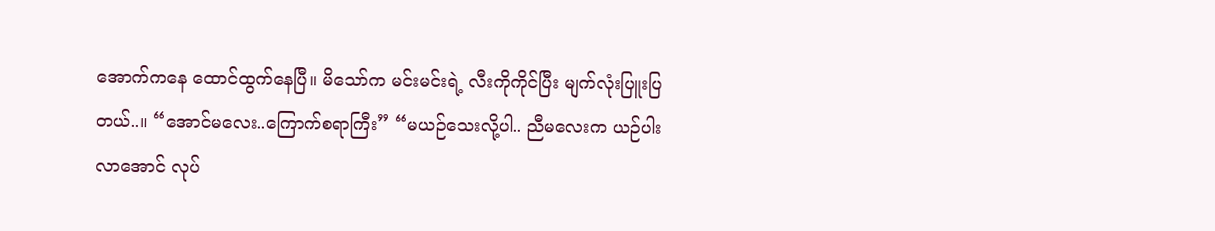အောက်ကနေ ထောင်ထွက်နေပြီ။ မိသော်က မင်းမင်းရဲ့ လီးကိုကိုင်ပြီး မျက်လုံးပြူးပြတယ်..။ “အောင်မလေး..ကြောက်စရာကြီး” “မယဉ်သေးလို့ပါ.. ညီမလေးက ယဉ်ပါးလာအောင် လုပ်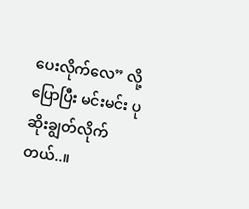ပေးလိုက်လေ” လို့ ပြောပြီး မင်းမင်း ပုဆိုးချွတ်လိုက်တယ်..။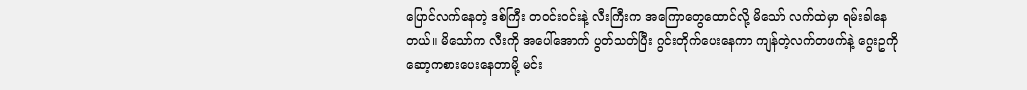ပြောင်လက်နေတဲ့ ဒစ်ကြီး တဝင်းဝင်းနဲ့ လီးကြီးက အကြောတွေထောင်လို့ မိသော် လက်ထဲမှာ ရမ်းခါနေတယ်။ မိသော်က လီးကို အပေါ်အောက် ပွတ်သတ်ပြီး ဂွင်းတိုက်ပေးနေကာ ကျန်တဲ့လက်တဖက်နဲ့ ဂွေးဥကို ဆော့ကစားပေးနေတာမို့ မင်း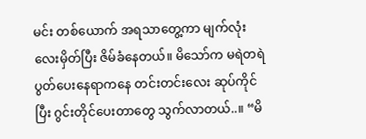မင်း တစ်ယောက် အရသာတွေ့ကာ မျက်လုံးလေးမှိတ်ပြီး ဇိမ်ခံနေတယ်။ မိသော်က မရဲတရဲ ပွတ်ပေးနေရာကနေ တင်းတင်းလေး ဆုပ်ကိုင်ပြီး ဂွင်းတိုင်ပေးတာတွေ သွက်လာတယ်..။ “မိ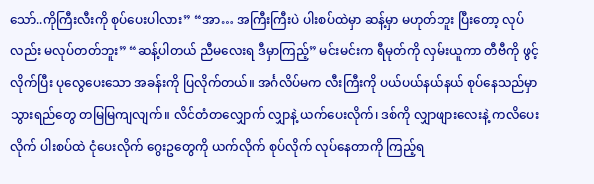သော်..ကိုကြီးလီးကို စုပ်ပေးပါလား” “အာ… အကြီးကြီးပဲ ပါးစပ်ထဲမှာ ဆန့်မှာ မဟုတ်ဘူး ပြီးတော့ လုပ်လည်း မလုပ်တတ်ဘူး” “ဆန့်ပါတယ် ညီမလေးရ ဒီမှာကြည့်” မင်းမင်းက ရီမုတ်ကို လှမ်းယူကာ တီဗီကို ဖွင့်လိုက်ပြီး ပုလွေပေးသော အခန်းကို ပြလိုက်တယ်။ အင်္ဂလိပ်မက လီးကြီးကို ပယ်ပယ်နယ်နယ် စုပ်နေသည်မှာ သွားရည်တွေ တမြမြကျလျက်။ လိင်တံတလျှောက် လျှာနဲ့ ယက်ပေးလိုက်၊ ဒစ်ကို လျှာဖျားလေးနဲ့ ကလိပေးလိုက် ပါးစပ်ထဲ ငုံပေးလိုက် ဂွေးဥတွေကို ယက်လိုက် စုပ်လိုက် လုပ်နေတာကို ကြည့်ရ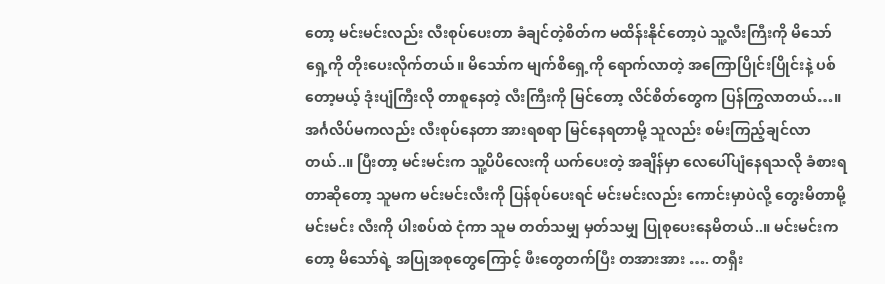တော့ မင်းမင်းလည်း လီးစုပ်ပေးတာ ခံချင်တဲ့စိတ်က မထိန်းနိုင်တော့ပဲ သူ့လီးကြီးကို မိသော် ရှေ့ကို တိုးပေးလိုက်တယ်။ မိသော်က မျက်စိရှေ့ကို ရောက်လာတဲ့ အကြောပြိုင်းပြိုင်းနဲ့ ပစ်တော့မယ့် ဒုံးပျံကြီးလို တာစူနေတဲ့ လီးကြီးကို မြင်တော့ လိင်စိတ်တွေက ပြန်ကြွလာတယ်…။ အင်္ဂလိပ်မကလည်း လီးစုပ်နေတာ အားရစရာ မြင်နေရတာမို့ သူလည်း စမ်းကြည့်ချင်လာတယ်..။ ပြီးတာ့ မင်းမင်းက သူ့ပိပိလေးကို ယက်ပေးတဲ့ အချိန်မှာ လေပေါ်ပျံနေရသလို ခံစားရတာဆိုတော့ သူမက မင်းမင်းလီးကို ပြန်စုပ်ပေးရင် မင်းမင်းလည်း ကောင်းမှာပဲလို့ တွေးမိတာမို့ မင်းမင်း လီးကို ပါးစပ်ထဲ ငုံကာ သူမ တတ်သမျှ မှတ်သမျှ ပြုစုပေးနေမိတယ်..။ မင်းမင်းကတော့ မိသော်ရဲ့ အပြုအစုတွေကြောင့် ဖီးတွေတက်ပြီး တအားအား …. တရှီး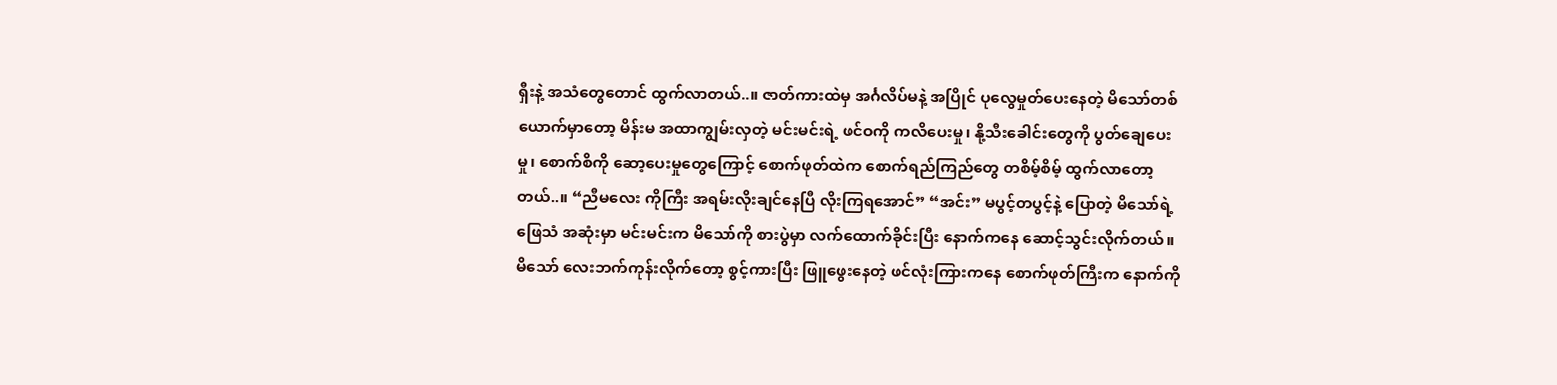ရှီးနဲ့ အသံတွေတောင် ထွက်လာတယ်..။ ဇာတ်ကားထဲမှ အင်္ဂလိပ်မနဲ့ အပြိုင် ပုလွေမှုတ်ပေးနေတဲ့ မိသော်တစ်ယောက်မှာတော့ မိန်းမ အထာကျွမ်းလှတဲ့ မင်းမင်းရဲ့ ဖင်ဝကို ကလိပေးမှု၊ နို့သီးခေါင်းတွေကို ပွတ်ချေပေးမှု၊ စောက်စိကို ဆော့ပေးမှုတွေကြောင့် စောက်ဖုတ်ထဲက စောက်ရည်ကြည်တွေ တစိမ့်စိမ့် ထွက်လာတော့တယ်..။ “ညီမလေး ကိုကြီး အရမ်းလိုးချင်နေပြီ လိုးကြရအောင်” “အင်း” မပွင့်တပွင့်နဲ့ ပြောတဲ့ မိသော်ရဲ့ ဖြေသံ အဆုံးမှာ မင်းမင်းက မိသော်ကို စားပွဲမှာ လက်ထောက်ခိုင်းပြီး နောက်ကနေ ဆောင့်သွင်းလိုက်တယ်။ မိသော် လေးဘက်ကုန်းလိုက်တော့ စွင့်ကားပြီး ဖြူဖွေးနေတဲ့ ဖင်လုံးကြားကနေ စောက်ဖုတ်ကြီးက နောက်ကို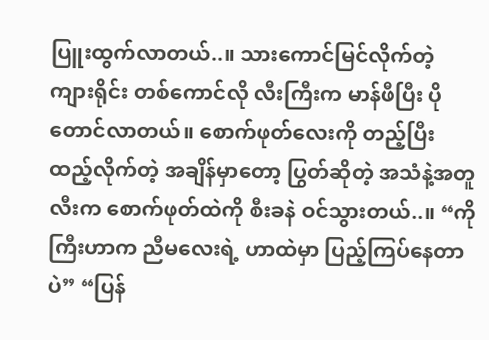ပြူးထွက်လာတယ်..။ သားကောင်မြင်လိုက်တဲ့ ကျားရိုင်း တစ်ကောင်လို လီးကြီးက မာန်ဖီပြီး ပိုတောင်လာတယ်။ စောက်ဖုတ်လေးကို တည့်ပြီး ထည့်လိုက်တဲ့ အချိန်မှာတော့ ပြွတ်ဆိုတဲ့ အသံနဲ့အတူ လီးက စောက်ဖုတ်ထဲကို စီးခနဲ ဝင်သွားတယ်..။ “ကိုကြီးဟာက ညီမလေးရဲ့ ဟာထဲမှာ ပြည့်ကြပ်နေတာပဲ” “ပြန်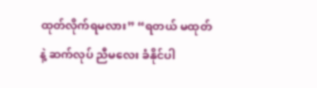ထုတ်လိုက်ရမလား” “ရတယ် မထုတ်နဲ့ ဆက်လုပ် ညီမလေး ခံနိုင်ပါ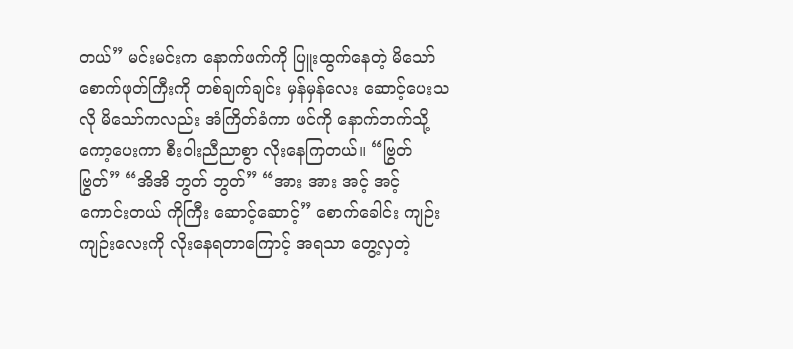တယ်” မင်းမင်းက နောက်ဖက်ကို ပြူးထွက်နေတဲ့ မိ‌သော် စောက်ဖုတ်ကြီးကို တစ်ချက်ချင်း မှန်မှန်လေး ဆောင့်ပေးသလို မိသော်ကလည်း အံကြိတ်ခံကာ ဖင်ကို နောက်ဘက်သို့ ကော့ပေးကာ စီးဝါးညီညာစွာ လိုးနေကြတယ်။ “ဗြွတ် ဗြွတ်” “အိအိ ဘွတ် ဘွတ်” “အား အား အင့် အင့် ကောင်းတယ် ကိုကြီး ဆောင့်ဆောင့်” စောက်ခေါင်း ကျဉ်းကျဉ်းလေးကို လိုးနေရတာကြောင့် အရသာ တွေ့လှတဲ့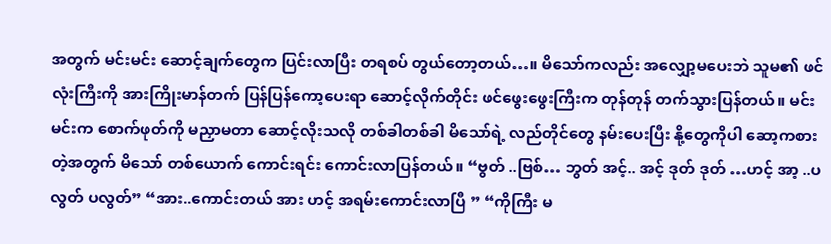အတွက် မင်းမင်း ဆောင့်ချက်တွေက ပြင်းလာပြီး တရစပ် တွယ်တော့တယ်…။ မိသော်ကလည်း အလျှော့မပေးဘဲ သူမ၏ ဖင်လုံးကြီးကို အားကြိုးမာန်တက် ပြန်ပြန်ကော့ပေးရာ ဆောင့်လိုက်တိုင်း ဖင်ဖွေးဖွေးကြီးက တုန်တုန် တက်သွားပြန်တယ်။ မင်းမင်းက စောက်ဖုတ်ကို မညှာမတာ ဆောင့်လိုးသလို တစ်ခါတစ်ခါ မိသော်ရဲ့ လည်တိုင်တွေ နမ်းပေးပြီး နို့တွေကိုပါ ဆော့ကစားတဲ့အတွက် မိသော် တစ်ယောက် ကောင်းရင်း ကောင်းလာပြန်တယ်။ “ဗွတ် ..ဗြစ်… ဘွတ် အင့်.. အင့် ဒုတ် ဒုတ် …ဟင့် အာ့ ..ပလွတ် ပလွတ်” “အား..ကောင်းတယ် အား ဟင့် အရမ်းကောင်းလာပြီ ” “ကိုကြီး မ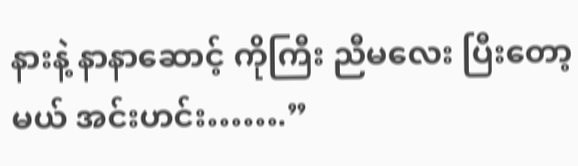နားနဲ့ နာနာဆောင့် ကိုကြီး ညီမလေး ပြီးတော့မယ် အင်းဟင်း…….”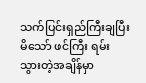သက်ပြင်းရှည်ကြီးချပြီး မိသော် ဖင်ကြီး ရမ်းသွားတဲ့အချိန်မှာ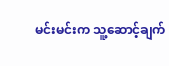မင်းမင်းက သူ့ဆောင့်ချက်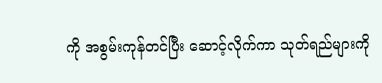ကို အစွမ်းကုန်တင်ပြီး ဆောင့်လိုက်ကာ သုတ်ရည်များကို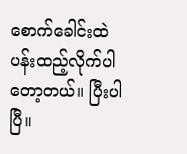စောက်ခေါင်းထဲ ပန်းထည့်လိုက်ပါတော့တယ်။ ပြီးပါပြီ။